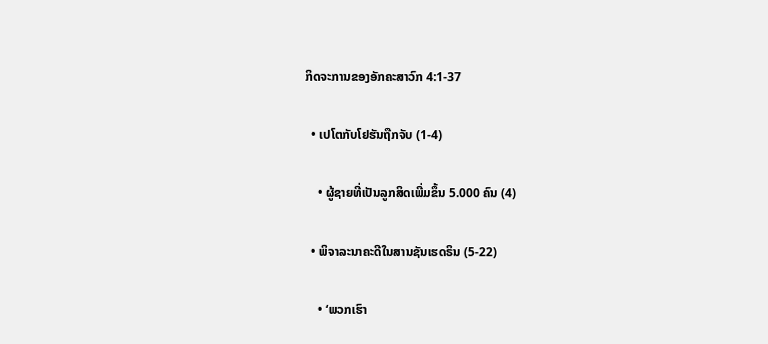ກິດຈະການຂອງອັກຄະສາວົກ 4:1-37

  • ເປໂຕກັບໂຢຮັນຖືກຈັບ (1-4)

    • ຜູ້ຊາຍທີ່ເປັນລູກສິດເພີ່ມຂຶ້ນ 5.000 ຄົນ (4)

  • ພິຈາລະນາຄະດີໃນສານຊັນເຮດຣິນ (5-22)

    • ‘ພວກເຮົາ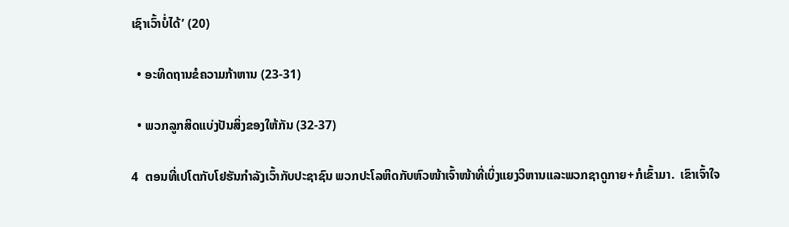ເຊົາເວົ້າບໍ່ໄດ້’ (20)

  • ອະທິດຖານຂໍຄວາມກ້າຫານ (23-31)

  • ພວກລູກສິດແບ່ງປັນສິ່ງຂອງໃຫ້ກັນ (32-37)

4  ຕອນທີ່ເປໂຕກັບໂຢຮັນກຳລັງເວົ້າກັບປະຊາຊົນ ພວກປະໂລຫິດກັບຫົວໜ້າເຈົ້າໜ້າທີ່ເບິ່ງແຍງວິຫານແລະພວກຊາດູກາຍ+ກໍເຂົ້າມາ.  ເຂົາເຈົ້າໃຈ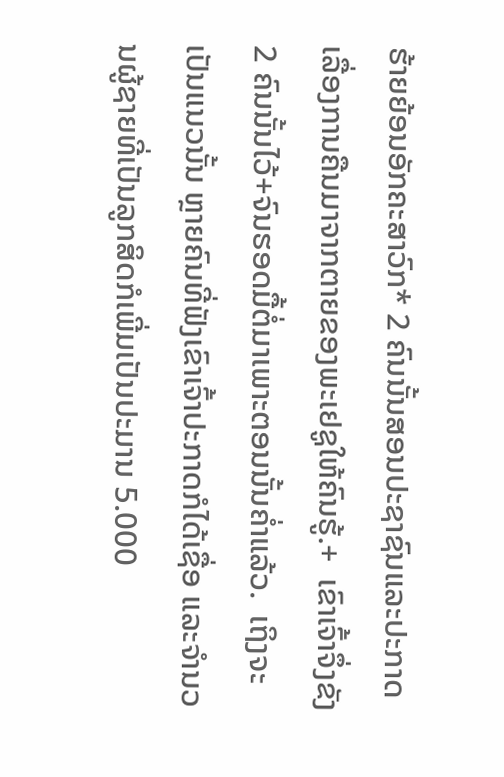ຮ້າຍຍ້ອນອັກຄະສາວົກ* 2 ຄົນນັ້ນສອນປະຊາຊົນແລະປະກາດເລື່ອງການຄືນມາຈາກຕາຍຂອງພະເຢຊູໃຫ້ຄົນຮູ້.+  ເຂົາເຈົ້າຈຶ່ງຂັງ 2 ຄົນນັ້ນໄວ້+ຈົນຮອດມື້ຕໍ່ມາເພາະຕອນນັ້ນຄ່ຳແລ້ວ.  ເຖິງຈະເປັນແນວນັ້ນ ຫຼາຍຄົນທີ່ຟັງເຂົາເຈົ້າປະກາດກໍໄດ້ເຊື່ອ ແລະຈຳນວນຜູ້ຊາຍທີ່ເປັນລູກສິດກໍເພີ່ມເປັນປະມານ 5.000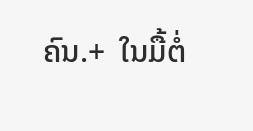ຄົນ.+  ໃນມື້ຕໍ່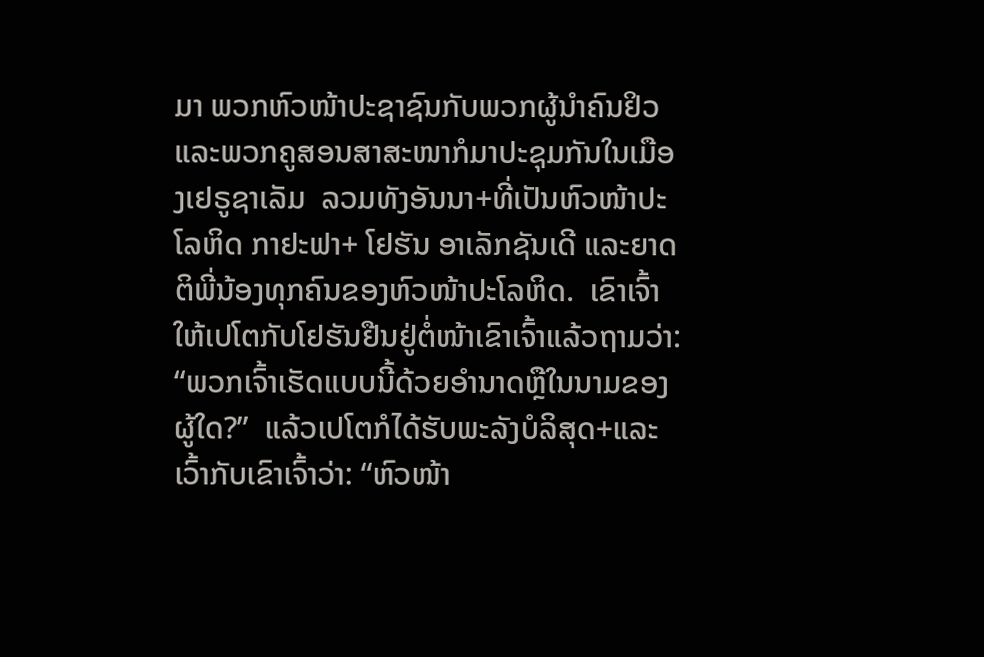ມາ ພວກຫົວໜ້າປະຊາຊົນກັບພວກຜູ້ນຳຄົນຢິວແລະພວກຄູສອນສາສະໜາກໍມາປະຊຸມກັນໃນເມືອງເຢຣູຊາເລັມ  ລວມທັງອັນນາ+ທີ່ເປັນຫົວໜ້າປະໂລຫິດ ກາຢະຟາ+ ໂຢຮັນ ອາເລັກຊັນເດີ ແລະຍາດຕິພີ່ນ້ອງທຸກຄົນຂອງຫົວໜ້າປະໂລຫິດ.  ເຂົາເຈົ້າໃຫ້ເປໂຕກັບໂຢຮັນຢືນຢູ່ຕໍ່ໜ້າເຂົາເຈົ້າແລ້ວຖາມວ່າ: “ພວກເຈົ້າເຮັດແບບນີ້ດ້ວຍອຳນາດຫຼືໃນນາມຂອງຜູ້ໃດ?”  ແລ້ວເປໂຕກໍໄດ້ຮັບພະລັງບໍລິສຸດ+ແລະເວົ້າກັບເຂົາເຈົ້າວ່າ: “ຫົວໜ້າ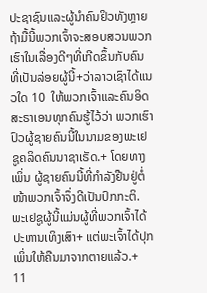ປະຊາຊົນແລະຜູ້ນຳຄົນຢິວທັງຫຼາຍ  ຖ້າມື້ນີ້ພວກເຈົ້າຈະສອບສວນພວກເຮົາໃນເລື່ອງດີໆທີ່ເກີດຂຶ້ນກັບຄົນທີ່ເປັນລ່ອຍຜູ້ນີ້+ວ່າລາວເຊົາໄດ້ແນວໃດ 10  ໃຫ້ພວກເຈົ້າແລະຄົນອິດສະຣາເອນທຸກຄົນຮູ້ໄວ້ວ່າ ພວກເຮົາປົວຜູ້ຊາຍຄົນນີ້ໃນນາມຂອງພະເຢຊູຄລິດຄົນນາຊາເຣັດ.+ ໂດຍທາງເພິ່ນ ຜູ້ຊາຍຄົນນີ້ທີ່ກຳລັງຢືນຢູ່ຕໍ່ໜ້າພວກເຈົ້າຈຶ່ງດີເປັນປົກກະຕິ. ພະເຢຊູຜູ້ນີ້ແມ່ນຜູ້ທີ່ພວກເຈົ້າໄດ້ປະຫານເທິງເສົາ+ ແຕ່ພະເຈົ້າໄດ້ປຸກເພິ່ນໃຫ້ຄືນມາຈາກຕາຍແລ້ວ.+ 11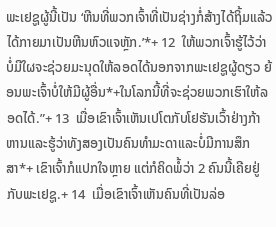ພະເຢຊູຜູ້ນີ້ເປັນ ‘ຫີນທີ່ພວກເຈົ້າທີ່ເປັນຊ່າງກໍ່ສ້າງໄດ້ຖິ້ມແລ້ວໄດ້ກາຍມາເປັນຫີນຫົວແຈຫຼັກ.’*+ 12  ໃຫ້ພວກເຈົ້າຮູ້ໄວ້ວ່າ ບໍ່ມີໃຜຈະຊ່ວຍມະນຸດໃຫ້ລອດໄດ້ນອກຈາກພະເຢຊູຜູ້ດຽວ ຍ້ອນພະເຈົ້າບໍ່ໃຫ້ມີຜູ້ອື່ນ*+ໃນໂລກນີ້ທີ່ຈະຊ່ວຍພວກເຮົາໃຫ້ລອດໄດ້.”+ 13  ເມື່ອເຂົາເຈົ້າເຫັນເປໂຕກັບໂຢຮັນເວົ້າຢ່າງກ້າຫານແລະຮູ້ວ່າທັງສອງເປັນຄົນທຳມະດາແລະບໍ່ມີການສຶກສາ*+ ເຂົາເຈົ້າກໍແປກໃຈຫຼາຍ ແຕ່ກໍຄິດພໍ້ວ່າ 2 ຄົນນີ້ເຄີຍຢູ່ກັບພະເຢຊູ.+ 14  ເມື່ອເຂົາເຈົ້າເຫັນຄົນທີ່ເປັນລ່ອ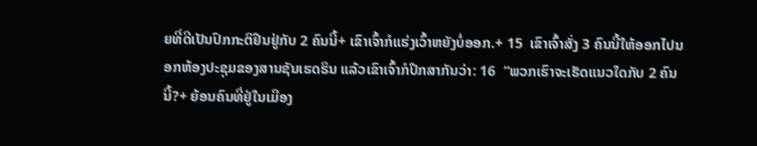ຍທີ່ດີເປັນປົກກະຕິຢືນຢູ່ກັບ 2 ຄົນນີ້+ ເຂົາເຈົ້າກໍແຮ່ງເວົ້າຫຍັງບໍ່ອອກ.+ 15  ເຂົາເຈົ້າສັ່ງ 3 ຄົນນີ້ໃຫ້ອອກໄປນອກຫ້ອງປະຊຸມຂອງສານຊັນເຮດຣິນ ແລ້ວເຂົາເຈົ້າກໍປຶກສາກັນວ່າ: 16  “ພວກເຮົາຈະເຮັດແນວໃດກັບ 2 ຄົນນີ້?+ ຍ້ອນຄົນທີ່ຢູ່ໃນເມືອງ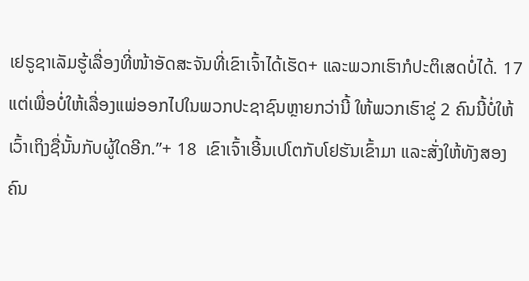ເຢຣູຊາເລັມຮູ້ເລື່ອງທີ່ໜ້າອັດສະຈັນທີ່ເຂົາເຈົ້າໄດ້ເຮັດ+ ແລະພວກເຮົາກໍປະຕິເສດບໍ່ໄດ້. 17  ແຕ່ເພື່ອບໍ່ໃຫ້ເລື່ອງແພ່ອອກໄປໃນພວກປະຊາຊົນຫຼາຍກວ່ານີ້ ໃຫ້ພວກເຮົາຂູ່ 2 ຄົນນີ້ບໍ່ໃຫ້ເວົ້າເຖິງຊື່ນັ້ນກັບຜູ້ໃດອີກ.”+ 18  ເຂົາເຈົ້າເອີ້ນເປໂຕກັບໂຢຮັນເຂົ້າມາ ແລະສັ່ງໃຫ້ທັງສອງຄົນ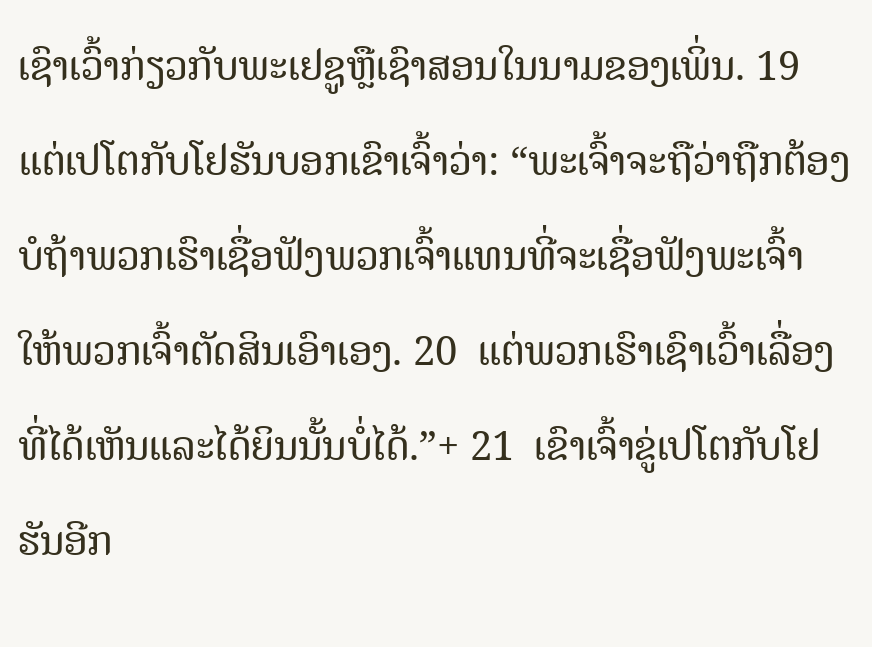ເຊົາເວົ້າກ່ຽວກັບພະເຢຊູຫຼືເຊົາສອນໃນນາມຂອງເພິ່ນ. 19  ແຕ່ເປໂຕກັບໂຢຮັນບອກເຂົາເຈົ້າວ່າ: “ພະເຈົ້າຈະຖືວ່າຖືກຕ້ອງບໍຖ້າພວກເຮົາເຊື່ອຟັງພວກເຈົ້າແທນທີ່ຈະເຊື່ອຟັງພະເຈົ້າ ໃຫ້ພວກເຈົ້າຕັດສິນເອົາເອງ. 20  ແຕ່ພວກເຮົາເຊົາເວົ້າເລື່ອງທີ່ໄດ້ເຫັນແລະໄດ້ຍິນນັ້ນບໍ່ໄດ້.”+ 21  ເຂົາເຈົ້າຂູ່ເປໂຕກັບໂຢຮັນອີກ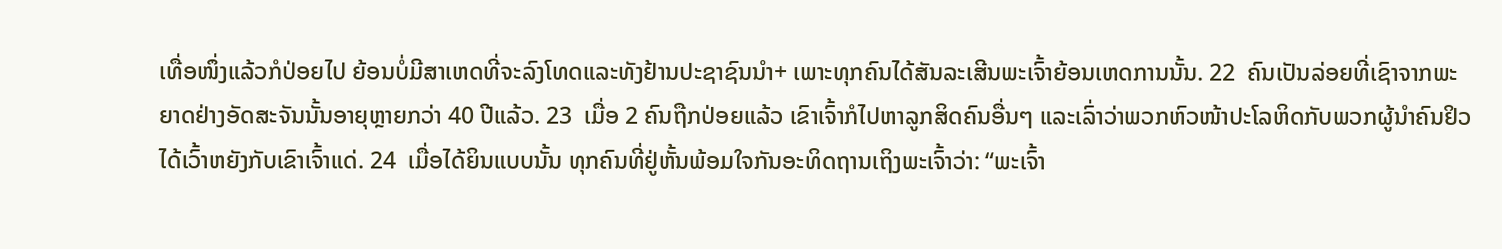ເທື່ອໜຶ່ງແລ້ວກໍປ່ອຍໄປ ຍ້ອນບໍ່ມີສາເຫດທີ່ຈະລົງໂທດແລະທັງຢ້ານປະຊາຊົນນຳ+ ເພາະທຸກຄົນໄດ້ສັນລະເສີນພະເຈົ້າຍ້ອນເຫດການນັ້ນ. 22  ຄົນເປັນລ່ອຍທີ່ເຊົາຈາກພະຍາດຢ່າງອັດສະຈັນນັ້ນອາຍຸຫຼາຍກວ່າ 40 ປີແລ້ວ. 23  ເມື່ອ 2 ຄົນຖືກປ່ອຍແລ້ວ ເຂົາເຈົ້າກໍໄປຫາລູກສິດຄົນອື່ນໆ ແລະເລົ່າວ່າພວກຫົວໜ້າປະໂລຫິດກັບພວກຜູ້ນຳຄົນຢິວໄດ້ເວົ້າຫຍັງກັບເຂົາເຈົ້າແດ່. 24  ເມື່ອໄດ້ຍິນແບບນັ້ນ ທຸກຄົນທີ່ຢູ່ຫັ້ນພ້ອມໃຈກັນອະທິດຖານເຖິງພະເຈົ້າວ່າ: “ພະເຈົ້າ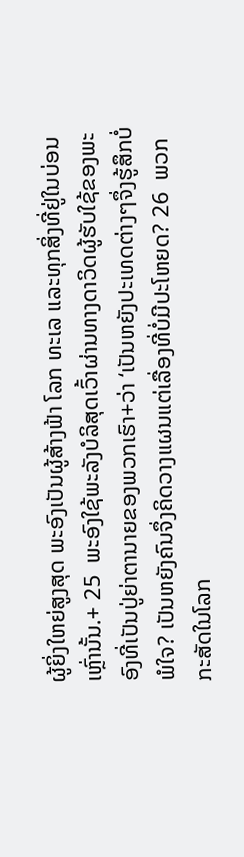ຜູ້ຍິ່ງໃຫຍ່ສູງສຸດ ພະອົງເປັນຜູ້ສ້າງຟ້າ ໂລກ ທະເລ ແລະທຸກສິ່ງທີ່ຢູ່ໃນບ່ອນເຫຼົ່ານັ້ນ.+ 25  ພະອົງໃຊ້ພະລັງບໍລິສຸດເວົ້າຜ່ານທາງດາວິດຜູ້ຮັບໃຊ້ຂອງພະອົງທີ່ເປັນປູ່ຍ່າຕານາຍຂອງພວກເຮົາ+ວ່າ ‘ເປັນຫຍັງປະເທດຕ່າງໆຈຶ່ງຮູ້ສຶກບໍ່ພໍໃຈ? ເປັນຫຍັງຄົນຈຶ່ງຄິດວາງແຜນແຕ່ເລື່ອງທີ່ບໍ່ມີປະໂຫຍດ? 26  ພວກກະສັດໃນໂລກ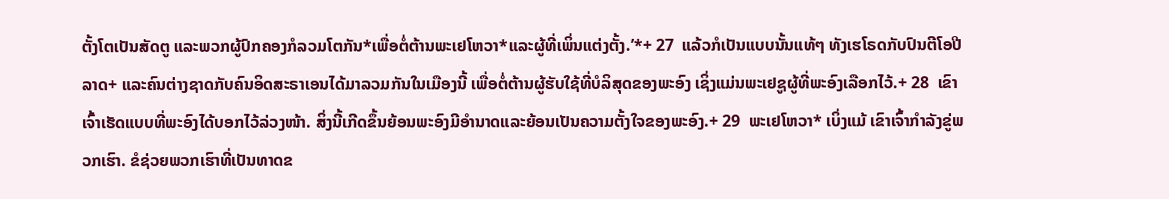ຕັ້ງໂຕເປັນສັດຕູ ແລະພວກຜູ້ປົກຄອງກໍລວມໂຕກັນ*ເພື່ອຕໍ່ຕ້ານພະເຢໂຫວາ*ແລະຜູ້ທີ່ເພິ່ນແຕ່ງຕັ້ງ.’*+ 27  ແລ້ວກໍເປັນແບບນັ້ນແທ້ໆ ທັງເຮໂຣດກັບປົນຕີໂອປີລາດ+ ແລະຄົນຕ່າງຊາດກັບຄົນອິດສະຣາເອນໄດ້ມາລວມກັນໃນເມືອງນີ້ ເພື່ອຕໍ່ຕ້ານຜູ້ຮັບໃຊ້ທີ່ບໍລິສຸດຂອງພະອົງ ເຊິ່ງແມ່ນພະເຢຊູຜູ້ທີ່ພະອົງເລືອກໄວ້.+ 28  ເຂົາເຈົ້າເຮັດແບບທີ່ພະອົງໄດ້ບອກໄວ້ລ່ວງໜ້າ. ສິ່ງນີ້ເກີດຂຶ້ນຍ້ອນພະອົງມີອຳນາດແລະຍ້ອນເປັນຄວາມຕັ້ງໃຈຂອງພະອົງ.+ 29  ພະເຢໂຫວາ* ເບິ່ງແມ້ ເຂົາເຈົ້າກຳລັງຂູ່ພວກເຮົາ. ຂໍຊ່ວຍພວກເຮົາທີ່ເປັນທາດຂ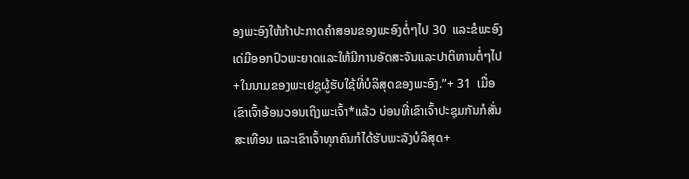ອງພະອົງໃຫ້ກ້າປະກາດຄຳສອນຂອງພະອົງຕໍ່ໆໄປ 30  ແລະຂໍພະອົງເດ່ມືອອກປົວພະຍາດແລະໃຫ້ມີການອັດສະຈັນແລະປາຕິຫານຕໍ່ໆໄປ+ໃນນາມຂອງພະເຢຊູຜູ້ຮັບໃຊ້ທີ່ບໍລິສຸດຂອງພະອົງ.”+ 31  ເມື່ອເຂົາເຈົ້າອ້ອນວອນເຖິງພະເຈົ້າ*ແລ້ວ ບ່ອນທີ່ເຂົາເຈົ້າປະຊຸມກັນກໍສັ່ນສະເທືອນ ແລະເຂົາເຈົ້າທຸກຄົນກໍໄດ້ຮັບພະລັງບໍລິສຸດ+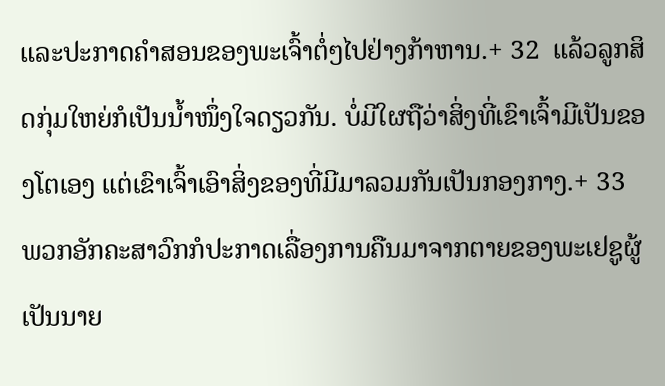ແລະປະກາດຄຳສອນຂອງພະເຈົ້າຕໍ່ໆໄປຢ່າງກ້າຫານ.+ 32  ແລ້ວລູກສິດກຸ່ມໃຫຍ່ກໍເປັນນ້ຳໜຶ່ງໃຈດຽວກັນ. ບໍ່ມີໃຜຖືວ່າສິ່ງທີ່ເຂົາເຈົ້າມີເປັນຂອງໂຕເອງ ແຕ່ເຂົາເຈົ້າເອົາສິ່ງຂອງທີ່ມີມາລວມກັນເປັນກອງກາງ.+ 33  ພວກອັກຄະສາວົກກໍປະກາດເລື່ອງການຄືນມາຈາກຕາຍຂອງພະເຢຊູຜູ້ເປັນນາຍ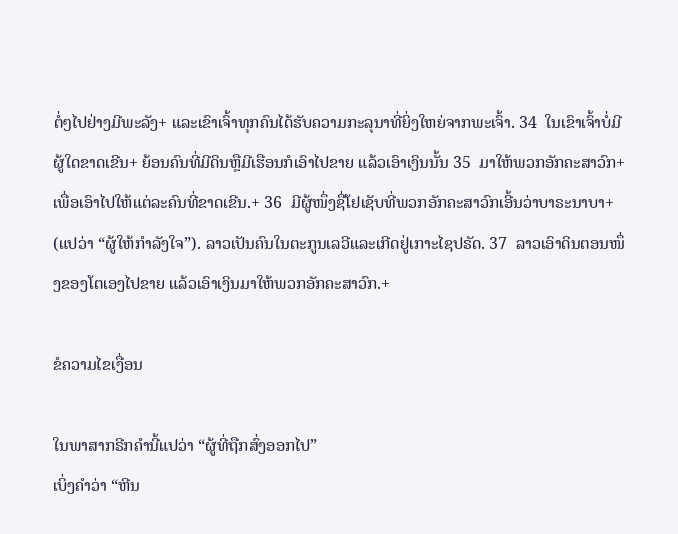ຕໍ່ໆໄປຢ່າງມີພະລັງ+ ແລະເຂົາເຈົ້າທຸກຄົນໄດ້ຮັບຄວາມກະລຸນາທີ່ຍິ່ງໃຫຍ່ຈາກພະເຈົ້າ. 34  ໃນເຂົາເຈົ້າບໍ່ມີຜູ້ໃດຂາດເຂີນ+ ຍ້ອນຄົນທີ່ມີດິນຫຼືມີເຮືອນກໍເອົາໄປຂາຍ ແລ້ວເອົາເງິນນັ້ນ 35  ມາໃຫ້ພວກອັກຄະສາວົກ+ ເພື່ອເອົາໄປໃຫ້ແຕ່ລະຄົນທີ່ຂາດເຂີນ.+ 36  ມີຜູ້ໜຶ່ງຊື່ໂຢເຊັບທີ່ພວກອັກຄະສາວົກເອີ້ນວ່າບາຣະນາບາ+ (ແປວ່າ “ຜູ້ໃຫ້ກຳລັງໃຈ”). ລາວເປັນຄົນໃນຕະກູນເລວີແລະເກີດຢູ່ເກາະໄຊປຣັດ. 37  ລາວເອົາດິນຕອນໜຶ່ງຂອງໂຕເອງໄປຂາຍ ແລ້ວເອົາເງິນມາໃຫ້ພວກອັກຄະສາວົກ.+

ຂໍຄວາມໄຂເງື່ອນ

ໃນພາສາກຣີກຄຳນີ້ແປວ່າ “ຜູ້ທີ່ຖືກສົ່ງອອກໄປ”
ເບິ່ງຄຳວ່າ “ຫີນ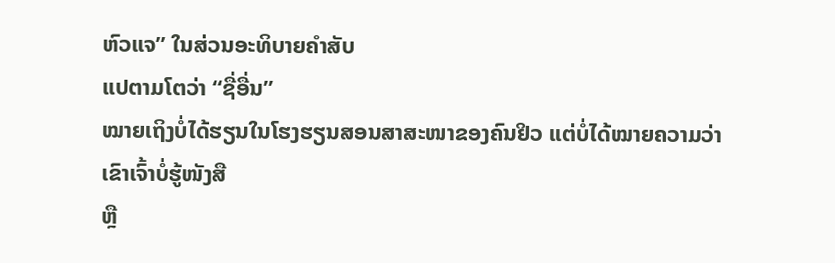ຫົວແຈ” ໃນສ່ວນອະທິບາຍຄຳສັບ
ແປຕາມໂຕວ່າ “ຊື່ອື່ນ”
ໝາຍເຖິງບໍ່ໄດ້ຮຽນໃນໂຮງຮຽນສອນສາສະໜາຂອງຄົນຢິວ ແຕ່ບໍ່ໄດ້ໝາຍຄວາມວ່າເຂົາເຈົ້າບໍ່ຮູ້ໜັງສື
ຫຼື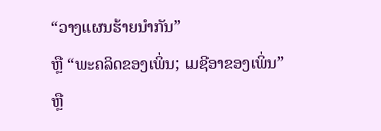“ວາງແຜນຮ້າຍນຳກັນ”
ຫຼື “ພະຄລິດຂອງເພິ່ນ; ເມຊີອາຂອງເພິ່ນ”
ຫຼື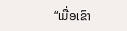“ເມື່ອເຂົາ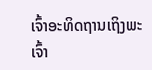ເຈົ້າອະທິດຖານເຖິງພະເຈົ້າ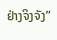ຢ່າງຈິງຈັງ”